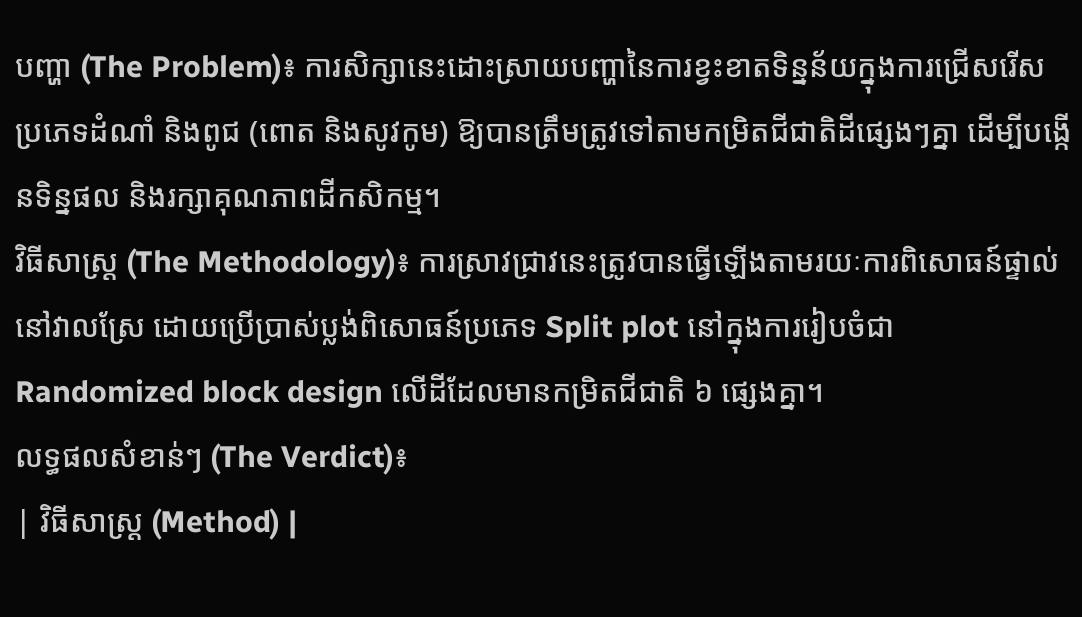បញ្ហា (The Problem)៖ ការសិក្សានេះដោះស្រាយបញ្ហានៃការខ្វះខាតទិន្នន័យក្នុងការជ្រើសរើសប្រភេទដំណាំ និងពូជ (ពោត និងសូវកូម) ឱ្យបានត្រឹមត្រូវទៅតាមកម្រិតជីជាតិដីផ្សេងៗគ្នា ដើម្បីបង្កើនទិន្នផល និងរក្សាគុណភាពដីកសិកម្ម។
វិធីសាស្ត្រ (The Methodology)៖ ការស្រាវជ្រាវនេះត្រូវបានធ្វើឡើងតាមរយៈការពិសោធន៍ផ្ទាល់នៅវាលស្រែ ដោយប្រើប្រាស់ប្លង់ពិសោធន៍ប្រភេទ Split plot នៅក្នុងការរៀបចំជា Randomized block design លើដីដែលមានកម្រិតជីជាតិ ៦ ផ្សេងគ្នា។
លទ្ធផលសំខាន់ៗ (The Verdict)៖
| វិធីសាស្ត្រ (Method) |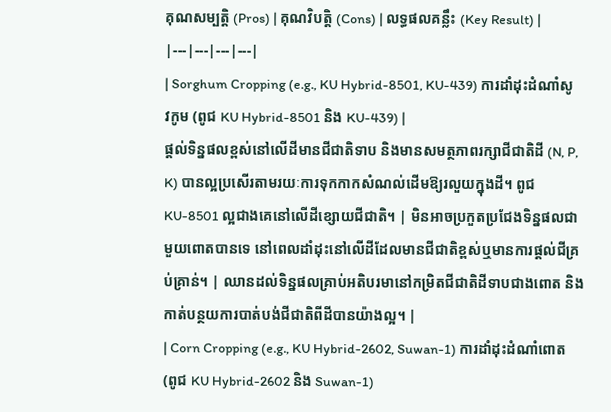គុណសម្បត្តិ (Pros) | គុណវិបត្តិ (Cons) | លទ្ធផលគន្លឹះ (Key Result) |
|---|---|---|---|
| Sorghum Cropping (e.g., KU Hybrid-8501, KU-439) ការដាំដុះដំណាំសូវកូម (ពូជ KU Hybrid-8501 និង KU-439) |
ផ្តល់ទិន្នផលខ្ពស់នៅលើដីមានជីជាតិទាប និងមានសមត្ថភាពរក្សាជីជាតិដី (N, P, K) បានល្អប្រសើរតាមរយៈការទុកកាកសំណល់ដើមឱ្យរលួយក្នុងដី។ ពូជ KU-8501 ល្អជាងគេនៅលើដីខ្សោយជីជាតិ។ | មិនអាចប្រកួតប្រជែងទិន្នផលជាមួយពោតបានទេ នៅពេលដាំដុះនៅលើដីដែលមានជីជាតិខ្ពស់ឬមានការផ្តល់ជីគ្រប់គ្រាន់។ | ឈានដល់ទិន្នផលគ្រាប់អតិបរមានៅកម្រិតជីជាតិដីទាបជាងពោត និងកាត់បន្ថយការបាត់បង់ជីជាតិពីដីបានយ៉ាងល្អ។ |
| Corn Cropping (e.g., KU Hybrid-2602, Suwan-1) ការដាំដុះដំណាំពោត (ពូជ KU Hybrid-2602 និង Suwan-1)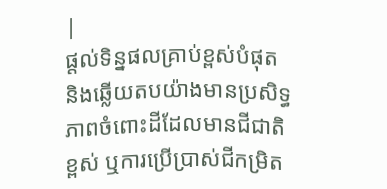|
ផ្តល់ទិន្នផលគ្រាប់ខ្ពស់បំផុត និងឆ្លើយតបយ៉ាងមានប្រសិទ្ធភាពចំពោះដីដែលមានជីជាតិខ្ពស់ ឬការប្រើប្រាស់ជីកម្រិត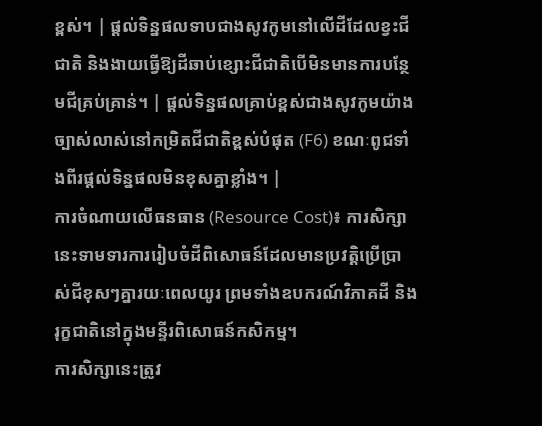ខ្ពស់។ | ផ្តល់ទិន្នផលទាបជាងសូវកូមនៅលើដីដែលខ្វះជីជាតិ និងងាយធ្វើឱ្យដីឆាប់ខ្សោះជីជាតិបើមិនមានការបន្ថែមជីគ្រប់គ្រាន់។ | ផ្តល់ទិន្នផលគ្រាប់ខ្ពស់ជាងសូវកូមយ៉ាងច្បាស់លាស់នៅកម្រិតជីជាតិខ្ពស់បំផុត (F6) ខណៈពូជទាំងពីរផ្តល់ទិន្នផលមិនខុសគ្នាខ្លាំង។ |
ការចំណាយលើធនធាន (Resource Cost)៖ ការសិក្សានេះទាមទារការរៀបចំដីពិសោធន៍ដែលមានប្រវត្តិប្រើប្រាស់ជីខុសៗគ្នារយៈពេលយូរ ព្រមទាំងឧបករណ៍វិភាគដី និងរុក្ខជាតិនៅក្នុងមន្ទីរពិសោធន៍កសិកម្ម។
ការសិក្សានេះត្រូវ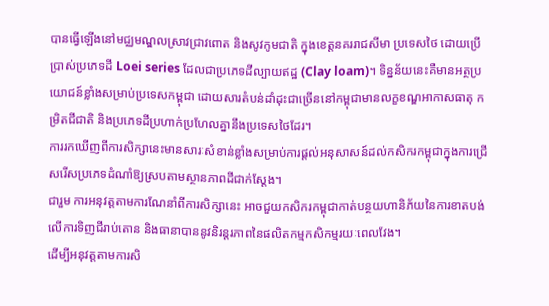បានធ្វើឡើងនៅមជ្ឈមណ្ឌលស្រាវជ្រាវពោត និងសូវកូមជាតិ ក្នុងខេត្តនគររាជសីមា ប្រទេសថៃ ដោយប្រើប្រាស់ប្រភេទដី Loei series ដែលជាប្រភេទដីល្បាយឥដ្ឋ (Clay loam)។ ទិន្នន័យនេះគឺមានអត្ថប្រយោជន៍ខ្លាំងសម្រាប់ប្រទេសកម្ពុជា ដោយសារតំបន់ដាំដុះជាច្រើននៅកម្ពុជាមានលក្ខខណ្ឌអាកាសធាតុ កម្រិតជីជាតិ និងប្រភេទដីប្រហាក់ប្រហែលគ្នានឹងប្រទេសថៃដែរ។
ការរកឃើញពីការសិក្សានេះមានសារៈសំខាន់ខ្លាំងសម្រាប់ការផ្តល់អនុសាសន៍ដល់កសិករកម្ពុជាក្នុងការជ្រើសរើសប្រភេទដំណាំឱ្យស្របតាមស្ថានភាពដីជាក់ស្តែង។
ជារួម ការអនុវត្តតាមការណែនាំពីការសិក្សានេះ អាចជួយកសិករកម្ពុជាកាត់បន្ថយហានិភ័យនៃការខាតបង់លើការទិញជីរាប់តោន និងធានាបាននូវនិរន្តរភាពនៃផលិតកម្មកសិកម្មរយៈពេលវែង។
ដើម្បីអនុវត្តតាមការសិ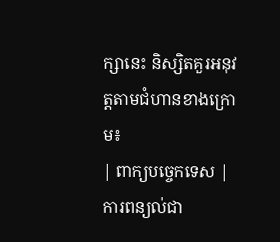ក្សានេះ និស្សិតគួរអនុវត្តតាមជំហានខាងក្រោម៖
| ពាក្យបច្ចេកទេស | ការពន្យល់ជា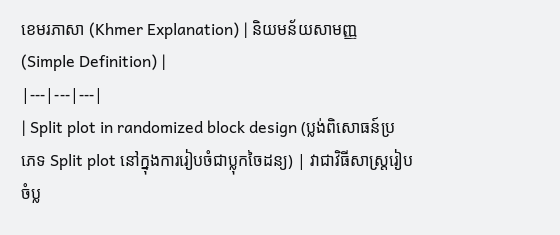ខេមរភាសា (Khmer Explanation) | និយមន័យសាមញ្ញ (Simple Definition) |
|---|---|---|
| Split plot in randomized block design (ប្លង់ពិសោធន៍ប្រភេទ Split plot នៅក្នុងការរៀបចំជាប្លុកចៃដន្យ) | វាជាវិធីសាស្រ្តរៀបចំប្ល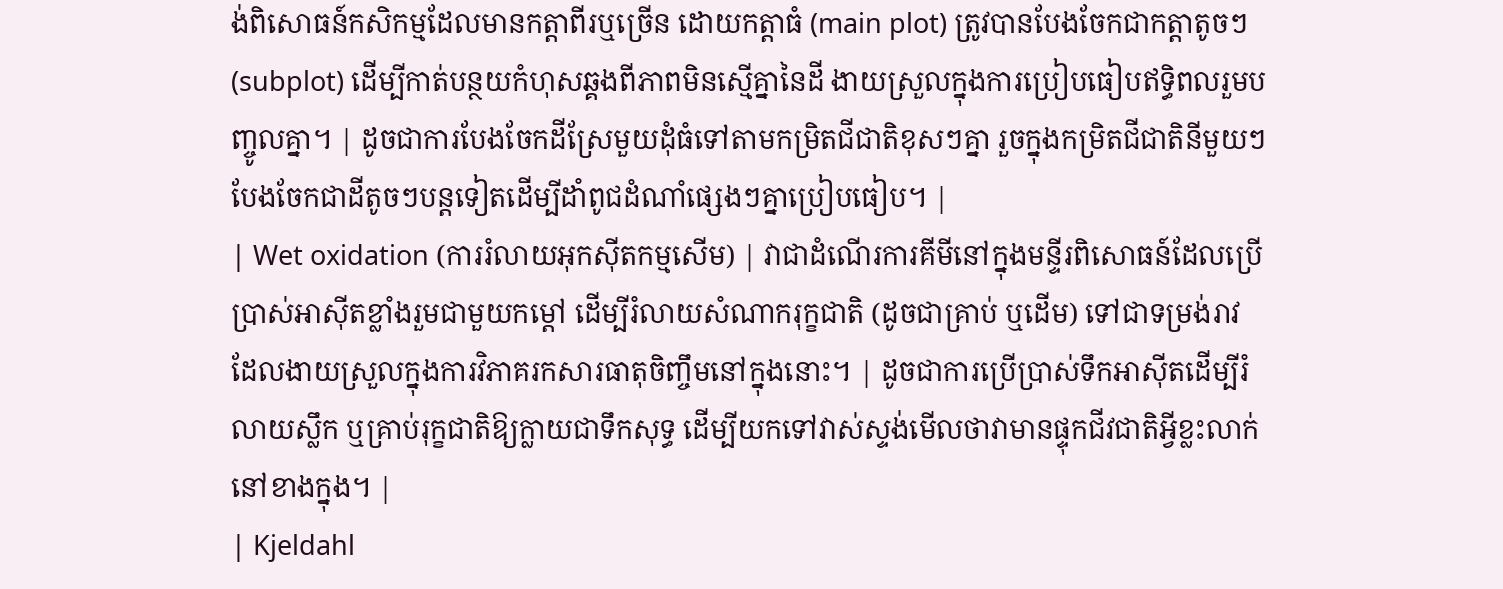ង់ពិសោធន៍កសិកម្មដែលមានកត្តាពីរឬច្រើន ដោយកត្តាធំ (main plot) ត្រូវបានបែងចែកជាកត្តាតូចៗ (subplot) ដើម្បីកាត់បន្ថយកំហុសឆ្គងពីភាពមិនស្មើគ្នានៃដី ងាយស្រួលក្នុងការប្រៀបធៀបឥទ្ធិពលរួមបញ្ចូលគ្នា។ | ដូចជាការបែងចែកដីស្រែមួយដុំធំទៅតាមកម្រិតជីជាតិខុសៗគ្នា រួចក្នុងកម្រិតជីជាតិនីមួយៗបែងចែកជាដីតូចៗបន្តទៀតដើម្បីដាំពូជដំណាំផ្សេងៗគ្នាប្រៀបធៀប។ |
| Wet oxidation (ការរំលាយអុកស៊ីតកម្មសើម) | វាជាដំណើរការគីមីនៅក្នុងមន្ទីរពិសោធន៍ដែលប្រើប្រាស់អាស៊ីតខ្លាំងរួមជាមួយកម្តៅ ដើម្បីរំលាយសំណាករុក្ខជាតិ (ដូចជាគ្រាប់ ឬដើម) ទៅជាទម្រង់រាវ ដែលងាយស្រួលក្នុងការវិភាគរកសារធាតុចិញ្ចឹមនៅក្នុងនោះ។ | ដូចជាការប្រើប្រាស់ទឹកអាស៊ីតដើម្បីរំលាយស្លឹក ឬគ្រាប់រុក្ខជាតិឱ្យក្លាយជាទឹកសុទ្ធ ដើម្បីយកទៅវាស់ស្ទង់មើលថាវាមានផ្ទុកជីវជាតិអ្វីខ្លះលាក់នៅខាងក្នុង។ |
| Kjeldahl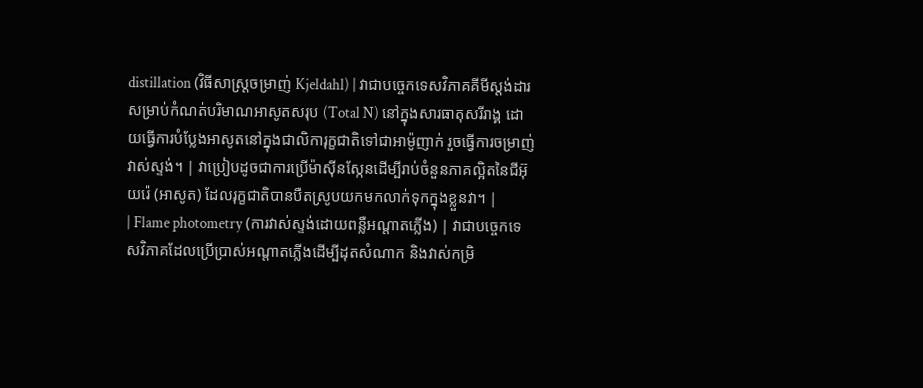distillation (វិធីសាស្ត្រចម្រាញ់ Kjeldahl) | វាជាបច្ចេកទេសវិភាគគីមីស្តង់ដារសម្រាប់កំណត់បរិមាណអាសូតសរុប (Total N) នៅក្នុងសារធាតុសរីរាង្គ ដោយធ្វើការបំប្លែងអាសូតនៅក្នុងជាលិការុក្ខជាតិទៅជាអាម៉ូញាក់ រួចធ្វើការចម្រាញ់វាស់ស្ទង់។ | វាប្រៀបដូចជាការប្រើម៉ាស៊ីនស្កែនដើម្បីរាប់ចំនួនភាគល្អិតនៃជីអ៊ុយរ៉េ (អាសូត) ដែលរុក្ខជាតិបានបឺតស្រូបយកមកលាក់ទុកក្នុងខ្លួនវា។ |
| Flame photometry (ការវាស់ស្ទង់ដោយពន្លឺអណ្តាតភ្លើង) | វាជាបច្ចេកទេសវិភាគដែលប្រើប្រាស់អណ្តាតភ្លើងដើម្បីដុតសំណាក និងវាស់កម្រិ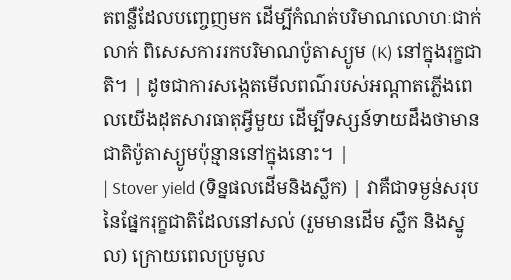តពន្លឺដែលបញ្ចេញមក ដើម្បីកំណត់បរិមាណលោហៈជាក់លាក់ ពិសេសការរកបរិមាណប៉ូតាស្យូម (K) នៅក្នុងរុក្ខជាតិ។ | ដូចជាការសង្កេតមើលពណ៌របស់អណ្តាតភ្លើងពេលយើងដុតសារធាតុអ្វីមួយ ដើម្បីទស្សន៍ទាយដឹងថាមានជាតិប៉ូតាស្យូមប៉ុន្មាននៅក្នុងនោះ។ |
| Stover yield (ទិន្នផលដើមនិងស្លឹក) | វាគឺជាទម្ងន់សរុបនៃផ្នែករុក្ខជាតិដែលនៅសល់ (រួមមានដើម ស្លឹក និងស្នូល) ក្រោយពេលប្រមូល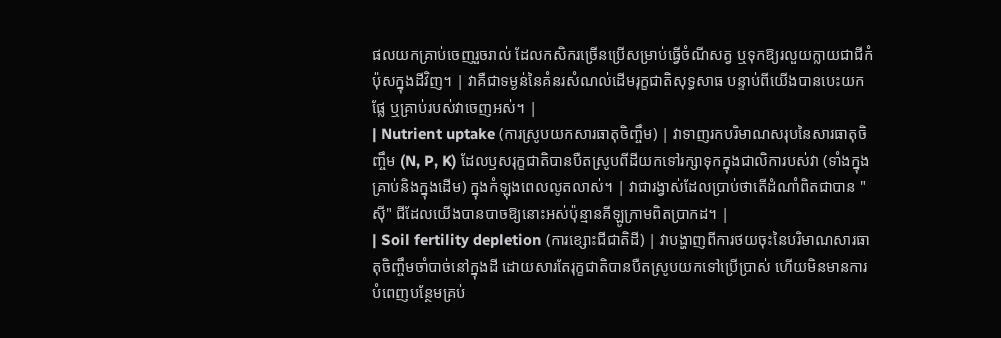ផលយកគ្រាប់ចេញរួចរាល់ ដែលកសិករច្រើនប្រើសម្រាប់ធ្វើចំណីសត្វ ឬទុកឱ្យរលួយក្លាយជាជីកំប៉ុសក្នុងដីវិញ។ | វាគឺជាទម្ងន់នៃគំនរសំណល់ដើមរុក្ខជាតិសុទ្ធសាធ បន្ទាប់ពីយើងបានបេះយកផ្លែ ឬគ្រាប់របស់វាចេញអស់។ |
| Nutrient uptake (ការស្រូបយកសារធាតុចិញ្ចឹម) | វាទាញរកបរិមាណសរុបនៃសារធាតុចិញ្ចឹម (N, P, K) ដែលឫសរុក្ខជាតិបានបឺតស្រូបពីដីយកទៅរក្សាទុកក្នុងជាលិការបស់វា (ទាំងក្នុងគ្រាប់និងក្នុងដើម) ក្នុងកំឡុងពេលលូតលាស់។ | វាជារង្វាស់ដែលប្រាប់ថាតើដំណាំពិតជាបាន "ស៊ី" ជីដែលយើងបានបាចឱ្យនោះអស់ប៉ុន្មានគីឡូក្រាមពិតប្រាកដ។ |
| Soil fertility depletion (ការខ្សោះជីជាតិដី) | វាបង្ហាញពីការថយចុះនៃបរិមាណសារធាតុចិញ្ចឹមចាំបាច់នៅក្នុងដី ដោយសារតែរុក្ខជាតិបានបឺតស្រូបយកទៅប្រើប្រាស់ ហើយមិនមានការបំពេញបន្ថែមគ្រប់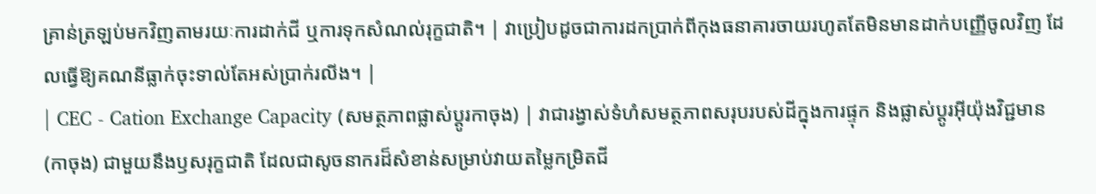គ្រាន់ត្រឡប់មកវិញតាមរយៈការដាក់ជី ឬការទុកសំណល់រុក្ខជាតិ។ | វាប្រៀបដូចជាការដកប្រាក់ពីកុងធនាគារចាយរហូតតែមិនមានដាក់បញ្ញើចូលវិញ ដែលធ្វើឱ្យគណនីធ្លាក់ចុះទាល់តែអស់ប្រាក់រលីង។ |
| CEC - Cation Exchange Capacity (សមត្ថភាពផ្លាស់ប្តូរកាចុង) | វាជារង្វាស់ទំហំសមត្ថភាពសរុបរបស់ដីក្នុងការផ្ទុក និងផ្លាស់ប្តូរអ៊ីយ៉ុងវិជ្ជមាន (កាចុង) ជាមួយនឹងឫសរុក្ខជាតិ ដែលជាសូចនាករដ៏សំខាន់សម្រាប់វាយតម្លៃកម្រិតជី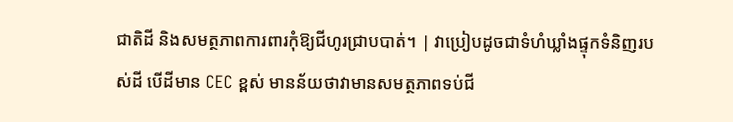ជាតិដី និងសមត្ថភាពការពារកុំឱ្យជីហូរជ្រាបបាត់។ | វាប្រៀបដូចជាទំហំឃ្លាំងផ្ទុកទំនិញរបស់ដី បើដីមាន CEC ខ្ពស់ មានន័យថាវាមានសមត្ថភាពទប់ជី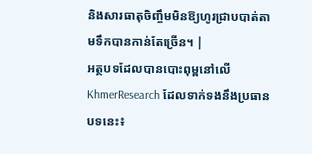និងសារធាតុចិញ្ចឹមមិនឱ្យហូរជ្រាបបាត់តាមទឹកបានកាន់តែច្រើន។ |
អត្ថបទដែលបានបោះពុម្ពនៅលើ KhmerResearch ដែលទាក់ទងនឹងប្រធានបទនេះ៖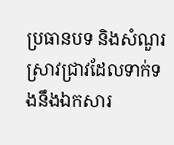ប្រធានបទ និងសំណួរស្រាវជ្រាវដែលទាក់ទងនឹងឯកសារ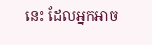នេះ ដែលអ្នកអាច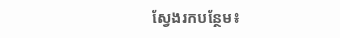ស្វែងរកបន្ថែម៖